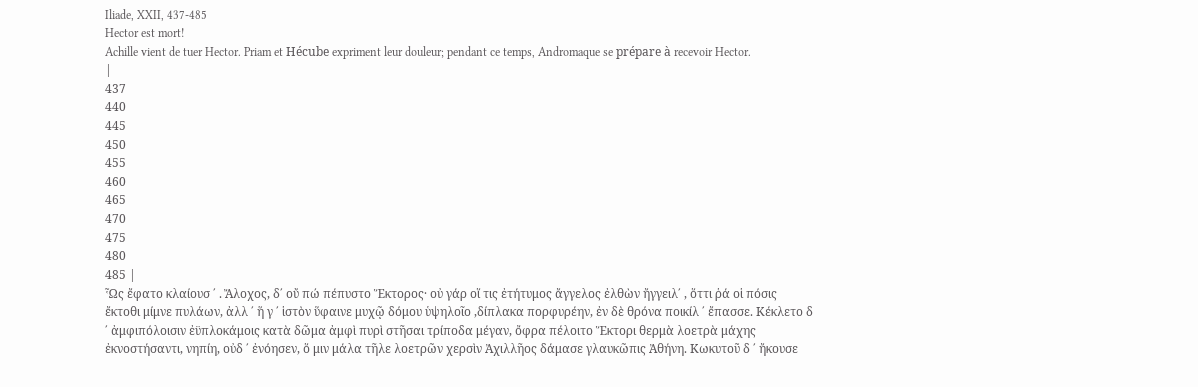Iliade, XXII, 437-485
Hector est mort!
Achille vient de tuer Hector. Priam et Hécube expriment leur douleur; pendant ce temps, Andromaque se prépare à recevoir Hector.
|
437
440
445
450
455
460
465
470
475
480
485 |
Ὧς ἔφατο κλαίουσ ΄ . Ἄλοχος, δ΄ οὔ πώ πέπυστο Ἕκτορος· οὐ γάρ οἵ τις ἐτήτυμος ἄγγελος ἐλθὼν ἤγγειλ΄ , ὅττι ῥά οἱ πόσις ἔκτοθι μίμνε πυλάων, ἀλλ ΄ ἥ γ ΄ ἱστὸν ὕφαινε μυχῷ δόμου ὑψηλοῖο ,δίπλακα πορφυρέην, ἐν δὲ θρόνα ποικίλ ΄ ἔπασσε. Κέκλετο δ ΄ ἀμφιπόλοισιν ἐϋπλοκάμοις κατὰ δῶμα ἀμφὶ πυρὶ στῆσαι τρίποδα μέγαν, ὄφρα πέλοιτο Ἕκτορι θερμὰ λοετρὰ μάχης ἐκνοστήσαντι, νηπίη, οὐδ ΄ ἐνόησεν, ὅ μιν μάλα τῆλε λοετρῶν χερσὶν Ἀχιλλῆος δάμασε γλαυκῶπις Ἀθήνη. Κωκυτοῦ δ ΄ ἤκουσε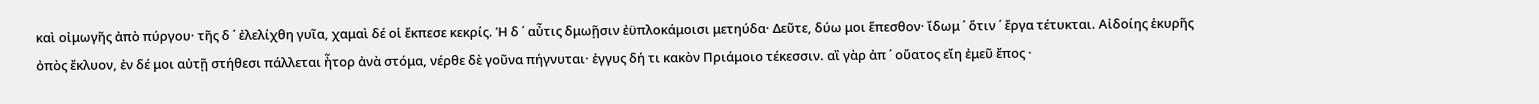καὶ οἰμωγῆς ἀπὸ πύργου· τῆς δ ΄ ἐλελίχθη γυῖα, χαμαὶ δέ οἱ ἔκπεσε κεκρίς. Ἡ δ ΄ αὖτις δμωῇσιν ἐϋπλοκάμοισι μετηύδα· Δεῦτε, δύω μοι ἕπεσθον· ἴδωμ ΄ ὅτιν ΄ ἔργα τέτυκται. Αἰδοίης ἑκυρῆς ὀπὸς ἔκλυον, ἐν δέ μοι αὐτῇ στήθεσι πάλλεται ἦτορ ἀνὰ στόμα, νέρθε δὲ γοῦνα πήγνυται· ἐγγυς δή τι κακὸν Πριάμοιο τέκεσσιν. αἲ γὰρ ἀπ ΄ οὔατος εἴη ἐμεῦ ἔπος ·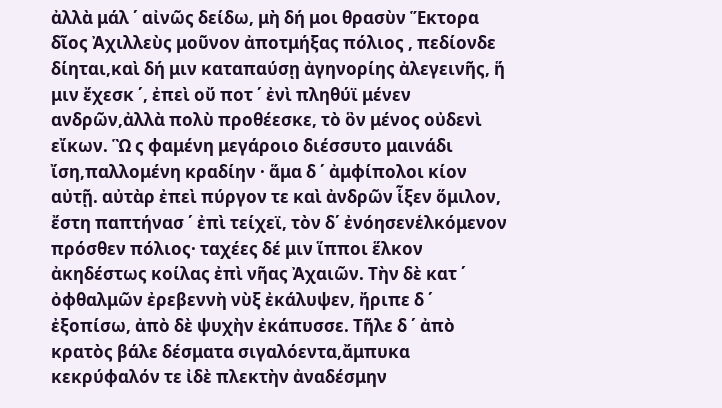ἀλλὰ μάλ ΄ αἰνῶς δείδω, μὴ δή μοι θρασὺν Ἕκτορα δῖος Ἀχιλλεὺς μοῦνον ἀποτμήξας πόλιος , πεδίονδε δίηται,καὶ δή μιν καταπαύσῃ ἀγηνορίης ἀλεγεινῆς, ἥ μιν ἔχεσκ ΄, ἐπεὶ οὔ ποτ ΄ ἐνὶ πληθύϊ μένεν ανδρῶν,ἀλλὰ πολὺ προθέεσκε, τὸ ὃν μένος οὐδενὶ εἴκων. Ὣ ς φαμένη μεγάροιο διέσσυτο μαινάδι ἴση,παλλομένη κραδίην · ἅμα δ ΄ ἀμφίπολοι κίον αὐτῇ. αὐτὰρ ἐπεὶ πύργον τε καὶ ἀνδρῶν ἷξεν ὅμιλον, ἔστη παπτήνασ ΄ ἐπὶ τείχεϊ, τὸν δ΄ ἐνόησενἑλκόμενον πρόσθεν πόλιος· ταχέες δέ μιν ἵπποι ἕλκον ἀκηδέστως κοίλας ἐπὶ νῆας Ἀχαιῶν. Τὴν δὲ κατ ΄ ὀφθαλμῶν ἐρεβεννὴ νὺξ ἐκάλυψεν, ἤριπε δ ΄ ἐξοπίσω, ἀπὸ δὲ ψυχὴν ἐκάπυσσε. Τῆλε δ ΄ ἀπὸ κρατὸς βάλε δέσματα σιγαλόεντα,ἄμπυκα κεκρύφαλόν τε ἰδὲ πλεκτὴν ἀναδέσμην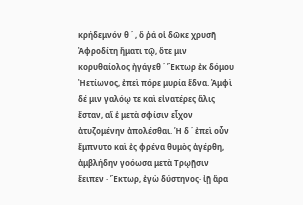κρήδεμνόν θ ΄ , ὅ ῥά οἱ δῶκε χρυσῆ Ἀφροδίτη ἤματι τῷ, ὅτε μιν κορυθαίολος ἠγάγεθ ΄ Ἕκτωρ ἐκ δόμου Ἠετίωνος, ἐπεὶ πόρε μυρία ἕδνα. Ἀμφὶ δέ μιν γαλόῳ τε καὶ εἰνατέρες ἅλις ἔσταν, αἵ ἑ μετὰ σφίσιν εἶχον ἀτυζομένην ἀπολέσθαι. Ἡ δ ΄ ἐπεὶ οὖν ἔμπνυτο καὶ ἐς φρένα θυμὸς ἀγέρθη, ἀμβλήδην γοόωσα μετὰ Τρῳῇσιν ἔειπεν · Ἕκτωρ, ἐγὼ δύστηνος· ἰῇ ἄρα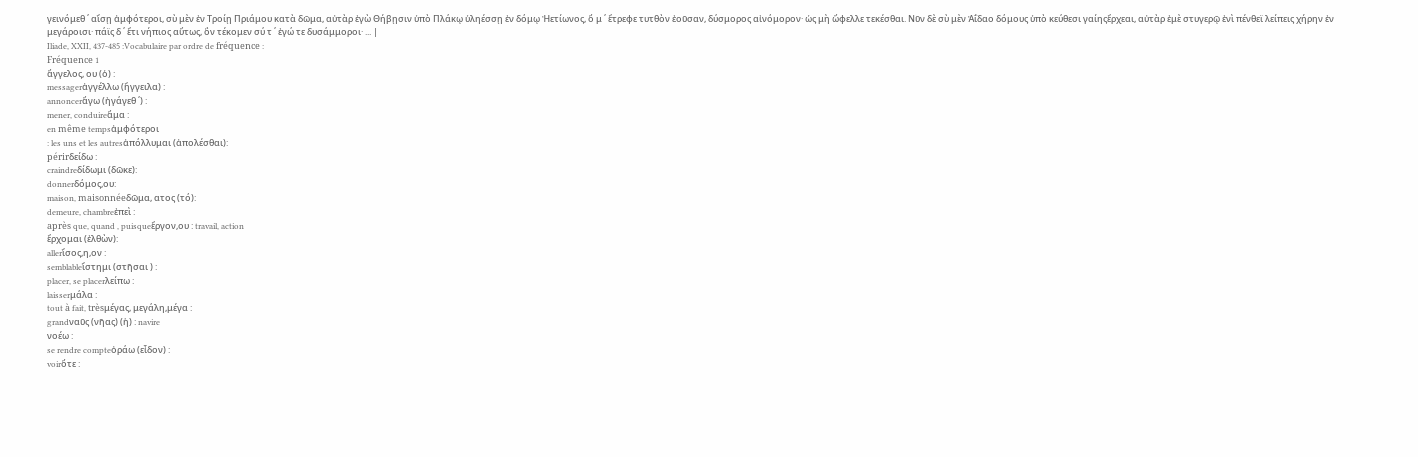γεινόμεθ ΄ αἴσῃ ἀμφότεροι, σὺ μὲν ἐν Τροίῃ Πριάμου κατὰ δῶμα, αὐτὰρ ἐγὼ Θήβῃσιν ὑπὸ Πλάκῳ ὑληέσσῃ ἐν δόμῳ Ἠετίωνος, ὅ μ ΄ ἔτρεφε τυτθὸν ἐοῦσαν, δύσμορος αἰνόμορον· ὡς μὴ ὤφελλε τεκέσθαι. Νῦν δὲ σὺ μὲν Ἀΐδαο δόμους ὑπὸ κεύθεσι γαίηςἔρχεαι, αὐτὰρ ἐμὲ στυγερῷ ἐνὶ πένθεϊ λείπεις χήρην ἐν μεγάροισι· πάϊς δ ΄ ἔτι νήπιος αὔτως, ὃν τέκομεν σύ τ ΄ ἐγώ τε δυσάμμοροι· ... |
Iliade, XXII, 437-485 :Vocabulaire par ordre de fréquence :
Fréquence 1
ἄγγελος, ου (ὁ) :
messagerἀγγέλλω (ἤγγειλα) :
annoncerἄγω (ἠγάγεθ ΄) :
mener, conduireἅμα :
en même tempsἀμφότεροι
: les uns et les autresἀπόλλυμαι (ἀπολέσθαι):
périrδείδω :
craindreδίδωμι (δῶκε):
donnerδόμος,ου:
maison, maisonnéeδῶμα, ατος (τό):
demeure, chambreἐπεὶ :
après que, quand , puisqueἔργον,ου : travail, action
ἔρχομαι (ἐλθὼν):
allerἴσος,η,ον :
semblableἵστημι (στῆσαι ) :
placer, se placerλείπω :
laisserμάλα :
tout à fait, trèsμέγας, μεγάλη,μέγα :
grandναῦς (νῆας) (ἡ) : navire
νοέω :
se rendre compteὀράω (εἶδον) :
voirὅτε :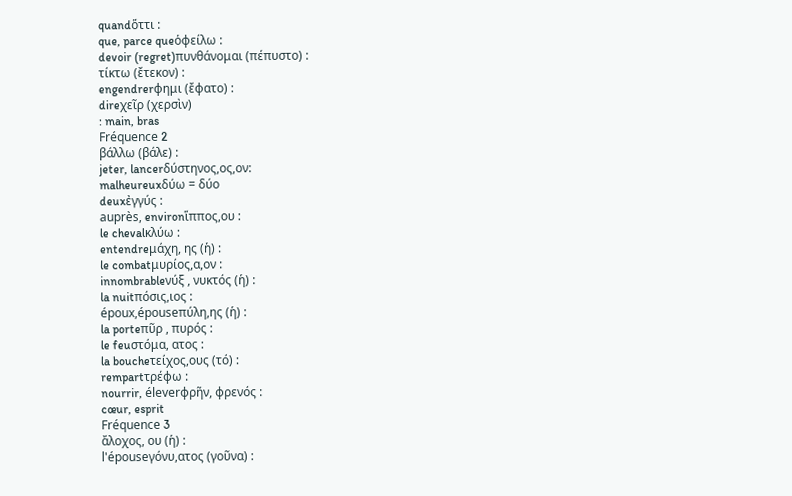quandὅττι :
que, parce queὁφείλω :
devoir (regret)πυνθάνομαι (πέπυστο) :
τίκτω (ἔτεκον) :
engendrerφημι (ἔφατο) :
direχεῖρ (χερσὶν)
: main, bras
Fréquence 2
βάλλω (βάλε) :
jeter, lancerδύστηνος,ος,ον:
malheureuxδύω = δύο
deuxἐγγύς :
auprès, environἵππος,ου :
le chevalκλύω :
entendreμάχη, ης (ἡ) :
le combatμυρίος,α,ον :
innombrableνύξ , νυκτός (ἡ) :
la nuitπόσις,ιος :
époux,épouseπύλη,ης (ἡ) :
la porteπῦρ , πυρός :
le feuστόμα, ατος :
la boucheτείχος,ους (τό) :
rempartτρέφω :
nourrir, éleverφρῆν, φρενός :
cœur, esprit
Fréquence 3
ἄλοχος, ου (ἡ) :
l'épouseγόνυ,ατος (γοῦνα) :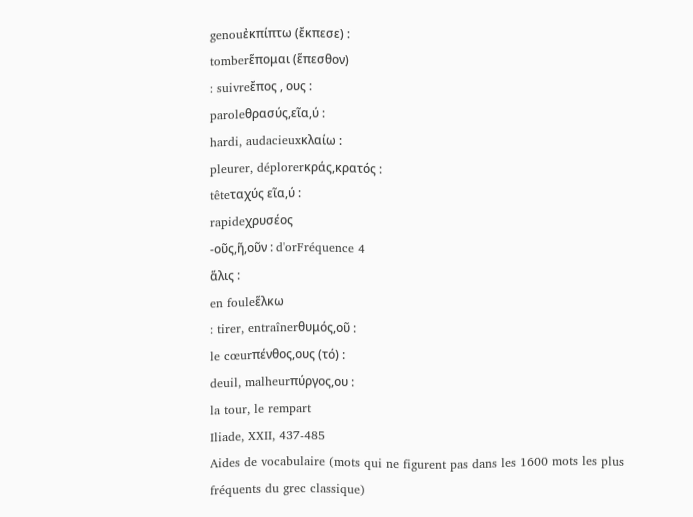genouἐκπίπτω (ἔκπεσε) :
tomberἕπομαι (ἕπεσθον)
: suivreἔπος , ους :
paroleθρασύς,εῖα,ύ :
hardi, audacieuxκλαίω :
pleurer, déplorerκράς,κρατός :
têteταχύς εῖα,ύ :
rapideχρυσέος
-οῦς,ῆ,οῦν : d'orFréquence 4
ἅλις :
en fouleἕλκω
: tirer, entraînerθυμός,οῦ :
le cœurπένθος,ους (τό) :
deuil, malheurπύργος,ου :
la tour, le rempart
Iliade, XXII, 437-485
Aides de vocabulaire (mots qui ne figurent pas dans les 1600 mots les plus fréquents du grec classique)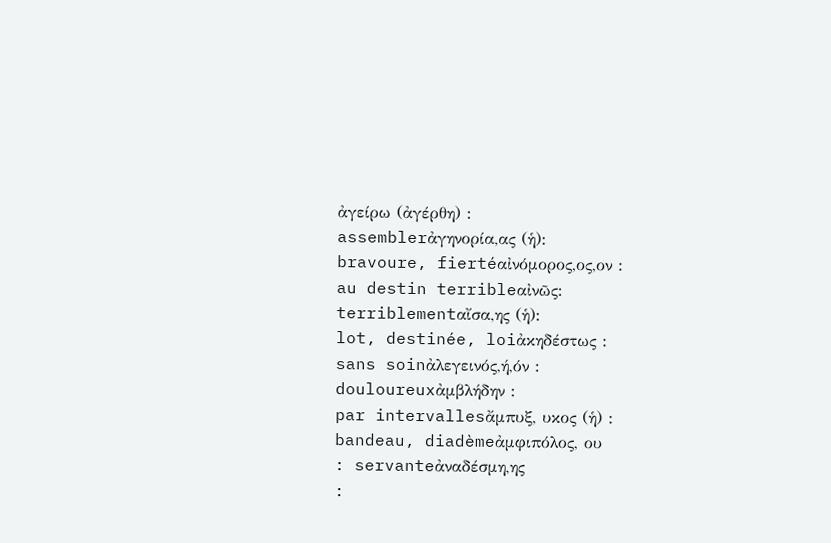ἀγείρω (ἀγέρθη) :
assemblerἀγηνορία,ας (ἡ):
bravoure, fiertéαἰνόμορος,ος,ον :
au destin terribleαἰνῶς:
terriblementαἴσα,ης (ἡ):
lot, destinée, loiἀκηδέστως :
sans soinἀλεγεινός,ή,όν :
douloureuxἀμβλήδην :
par intervallesἄμπυξ, υκος (ἡ) :
bandeau, diadèmeἀμφιπόλος, ου
: servanteἀναδέσμη,ης
: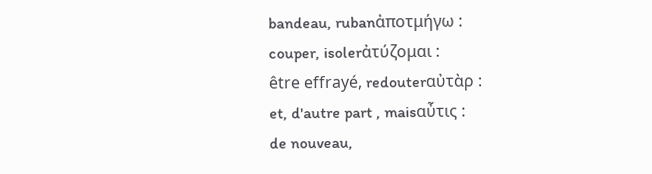bandeau, rubanἀποτμήγω :
couper, isolerἀτύζομαι :
être effrayé, redouterαὐτὰρ :
et, d'autre part , maisαὖτις :
de nouveau,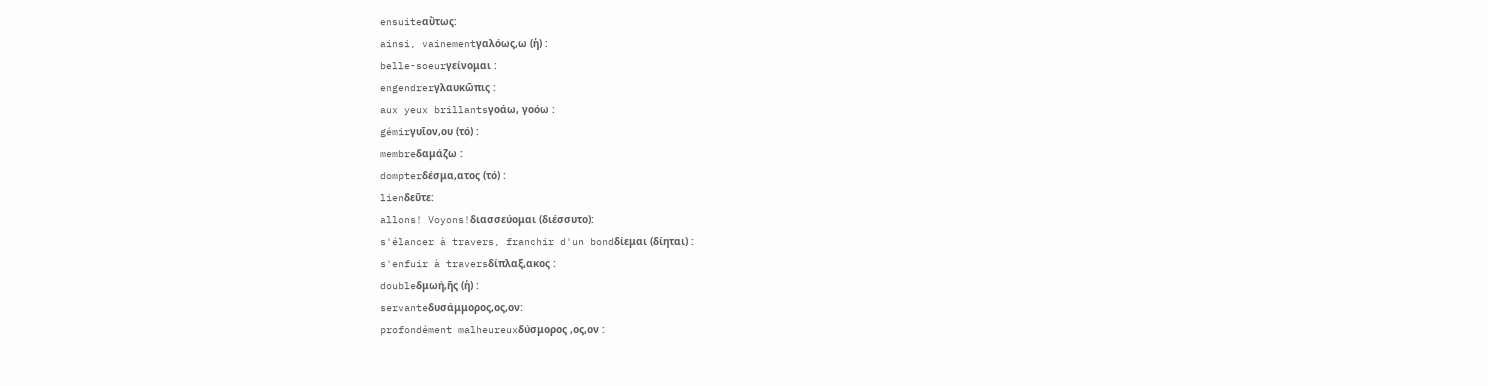ensuiteαὔτως:
ainsi, vainementγαλόως,ω (ἡ) :
belle-soeurγείνομαι :
engendrerγλαυκῶπις :
aux yeux brillantsγοάω, γοόω :
gémirγυῖον,ου (τό) :
membreδαμάζω :
dompterδέσμα,ατος (τό) :
lienδεῦτε:
allons! Voyons!διασσεύομαι (διέσσυτο):
s'élancer à travers, franchir d'un bondδίεμαι (δίηται) :
s'enfuir à traversδίπλαξ,ακος :
doubleδμωή,ῆς (ἡ) :
servanteδυσάμμορος,ος,ον:
profondément malheureuxδύσμορος ,ος,ον :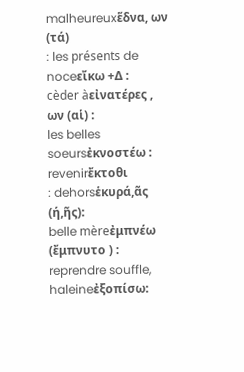malheureuxἕδνα, ων (τά)
: les présents de noceεἴκω +Δ :
cèder àεἰνατέρες , ων (αἱ) :
les belles soeursἐκνοστέω :
revenirἔκτοθι
: dehorsἑκυρά,ᾶς (ή,ῆς):
belle mèreἐμπνέω (ἔμπνυτο ) :
reprendre souffle, haleineἐξοπίσω: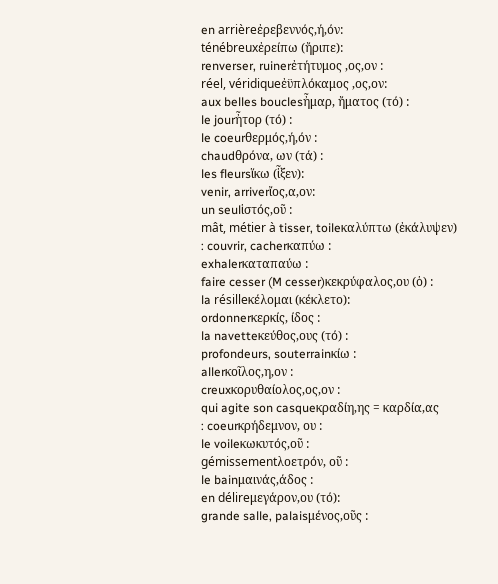en arrièreἐρεβεννός,ή,όν:
ténébreuxἐρείπω (ἤριπε):
renverser, ruinerἐτήτυμος ,ος,ον :
réel, véridiqueἐϋπλόκαμος ,ος,ον:
aux belles bouclesἦμαρ, ἤματος (τό) :
le jourἦτορ (τό) :
le coeurθερμός,ή,όν :
chaudθρόνα, ων (τά) :
les fleursἵκω (ἷξεν):
venir, arriverἴος,α,ον:
un seulἱστός,οῦ :
mât, métier à tisser, toileκαλύπτω (ἐκάλυψεν)
: couvrir, cacherκαπύω :
exhalerκαταπαύω :
faire cesser (M cesser)κεκρύφαλος,ου (ὁ) :
la résilleκέλομαι (κέκλετο):
ordonnerκερκίς, ίδος :
la navetteκεύθος,ους (τό) :
profondeurs, souterrainκίω :
allerκοῖλος,η,ον :
creuxκορυθαίολος,ος,ον :
qui agite son casqueκραδίη,ης = καρδία,ας
: coeurκρήδεμνον, ου :
le voileκωκυτός,οῦ :
gémissementλοετρόν, οῦ :
le bainμαινάς,άδος :
en délireμεγάρον,ου (τό):
grande salle, palaisμένος,οῦς :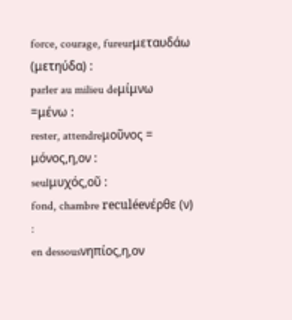force, courage, fureurμεταυδάω (μετηύδα) :
parler au milieu deμίμνω =μένω :
rester, attendreμοῦνος = μόνος,η,ον :
seulμυχός,οῦ :
fond, chambre reculéeνέρθε (ν) :
en dessousνηπίος,η,ον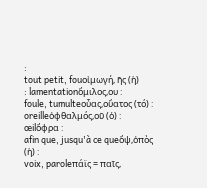:
tout petit, fouοἰμωγή, ῆς (ἡ)
: lamentationὅμιλος,ου :
foule, tumulteοὖας,οὔατος (τό) :
oreilleὀφθαλμός,οῦ (ὁ) :
œilὄφρα :
afin que, jusqu'à ce queὄψ,ὀπὸς (ἡ) :
voix, paroleπάϊς = παῖς,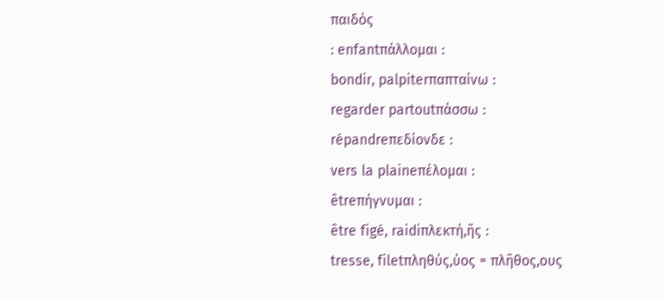παιδός
: enfantπάλλομαι :
bondir, palpiterπαπταίνω :
regarder partoutπάσσω :
répandreπεδίονδε :
vers la plaineπέλομαι :
êtreπήγνυμαι :
être figé, raidiπλεκτή,ῆς :
tresse, filetπληθύς,ύος = πλῆθος,ους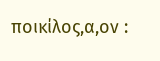ποικίλος,α,ον :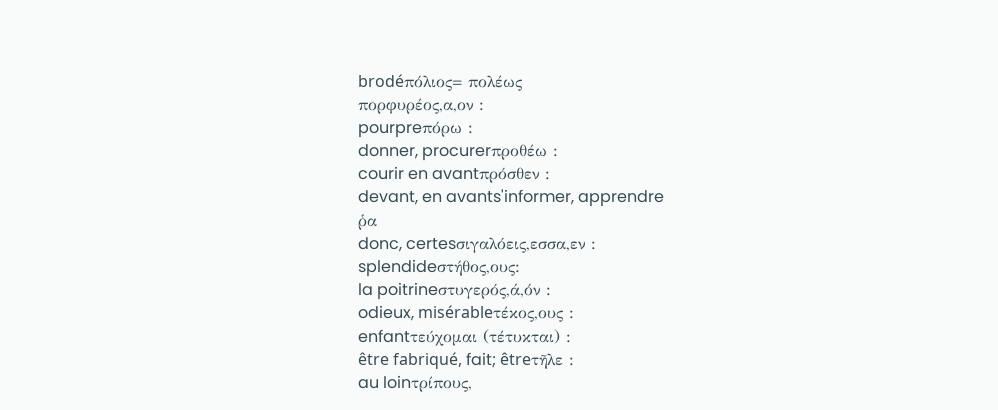brodéπόλιος= πολέως
πορφυρέος,α,ον :
pourpreπόρω :
donner, procurerπροθέω :
courir en avantπρόσθεν :
devant, en avants'informer, apprendre
ῥα
donc, certesσιγαλόεις,εσσα,εν :
splendideστήθος,ους:
la poitrineστυγερός,ά,όν :
odieux, misérableτέκος,ους :
enfantτεύχομαι (τέτυκται) :
être fabriqué, fait; êtreτῆλε :
au loinτρίπους,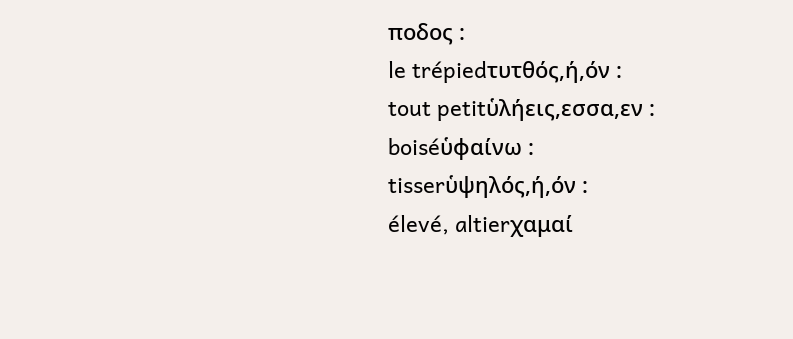ποδος :
le trépiedτυτθός,ή,όν :
tout petitὑλήεις,εσσα,εν :
boiséὑφαίνω :
tisserὑψηλός,ή,όν :
élevé, altierχαμαί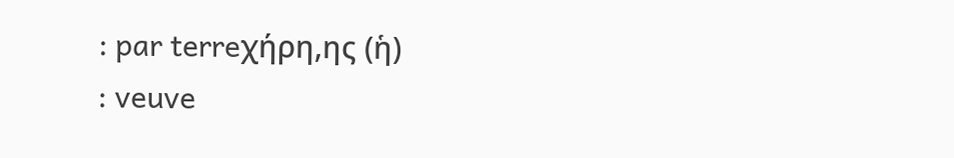: par terreχήρη,ης (ἡ)
: veuve